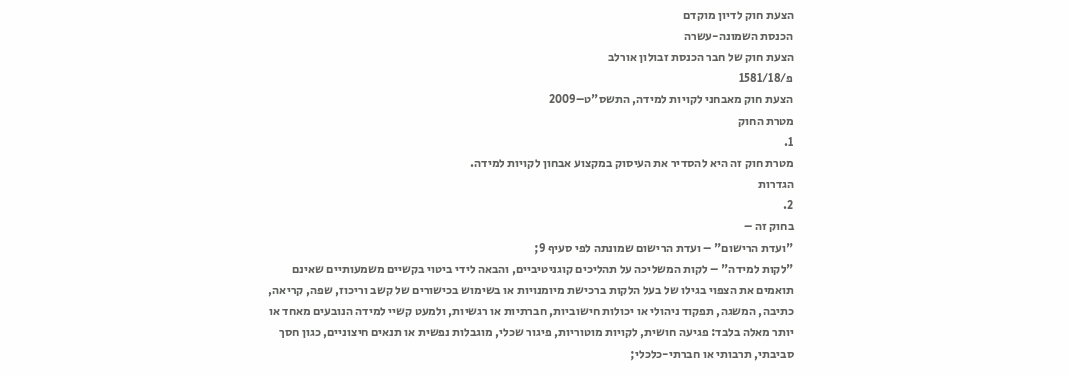הצעת חוק לדיון מוקדם
הכנסת השמונה-עשרה
הצעת חוק של חבר הכנסת זבולון אורלב
פ/1581/18
הצעת חוק מאבחני לקויות למידה, התשס"ט–2009
מטרת החוק
1.
מטרת חוק זה היא להסדיר את העיסוק במקצוע אבחון לקויות למידה.
הגדרות
2.
בחוק זה –
"ועדת הרישום" – ועדת הרישום שמונתה לפי סעיף 9;
"לקות למידה" – לקות המשליכה על תהליכים קוגניטיביים, והבאה לידי ביטוי בקשיים משמעותיים שאינם תואמים את הצפוי בגילו של בעל הלקות ברכישת מיומנויות או בשימוש בכישורים של קשב וריכוז, שפה, קריאה, כתיבה, המשגה, תפקוד ניהולי או יכולות חישוביות, חברתיות או רגשיות, ולמעט קשיי למידה הנובעים מאחד או יותר מאלה בלבד: פגיעה חושית, לקויות מוטוריות, פיגור שכלי, מוגבלות נפשית או תנאים חיצוניים, כגון חסך סביבתי, תרבותי או חברתי-כלכלי;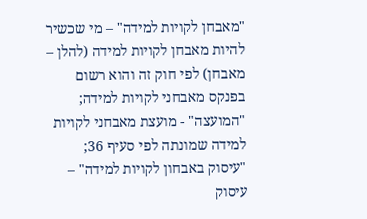"מאבחן לקויות למידה" – מי שכשיר להיות מאבחן לקויות למידה (להלן – מאבחן) לפי חוק זה והוא רשום בפנקס מאבחני לקויות למידה;
"המועצה" - מועצת מאבחני לקויות למידה שמונתה לפי סעיף 36;
"עיסוק באבחון לקויות למידה" – עיסוק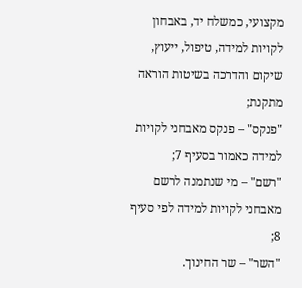מקצועי, כמשלח יד, באבחון לקויות למידה, טיפול, ייעוץ, שיקום והדרכה בשיטות הוראה מתקנת;
"פנקס" – פנקס מאבחני לקויות למידה כאמור בסעיף 7;
"רשם" – מי שנתמנה לרשם מאבחני לקויות למידה לפי סעיף 8;
"השר" – שר החינוך.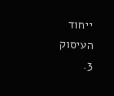ייחוד העיסוק
3.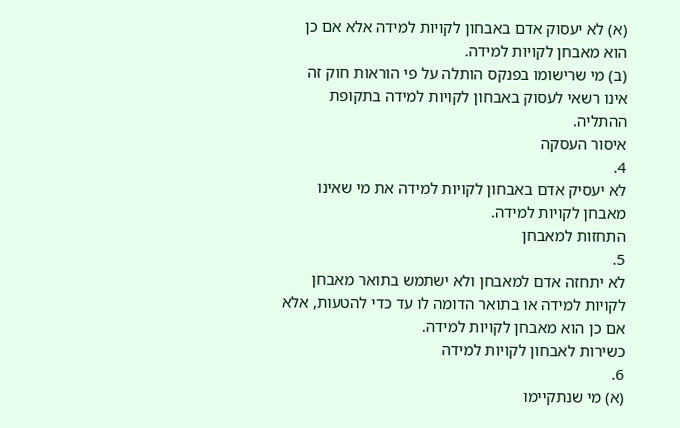(א) לא יעסוק אדם באבחון לקויות למידה אלא אם כן הוא מאבחן לקויות למידה.
(ב) מי שרישומו בפנקס הותלה על פי הוראות חוק זה אינו רשאי לעסוק באבחון לקויות למידה בתקופת ההתליה.
איסור העסקה
4.
לא יעסיק אדם באבחון לקויות למידה את מי שאינו מאבחן לקויות למידה.
התחזות למאבחן
5.
לא יתחזה אדם למאבחן ולא ישתמש בתואר מאבחן לקויות למידה או בתואר הדומה לו עד כדי להטעות, אלא אם כן הוא מאבחן לקויות למידה.
כשירות לאבחון לקויות למידה
6.
(א) מי שנתקיימו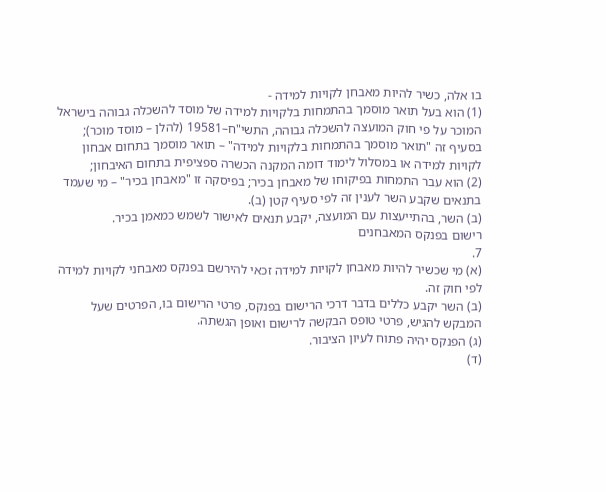בו אלה, כשיר להיות מאבחן לקויות למידה -
(1) הוא בעל תואר מוסמך בהתמחות בלקויות למידה של מוסד להשכלה גבוהה בישראל המוכר על פי חוק המועצה להשכלה גבוהה, התשי"ח–19581 (להלן – מוסד מוכר); בסעיף זה "תואר מוסמך בהתמחות בלקויות למידה" – תואר מוסמך בתחום אבחון לקויות למידה או במסלול לימוד דומה המקנה הכשרה ספציפית בתחום האיבחון;
(2) הוא עבר התמחות בפיקוחו של מאבחן בכיר; בפיסקה זו "מאבחן בכיר" – מי שעמד בתנאים שקבע השר לענין זה לפי סעיף קטן (ב).
(ב) השר, בהתייעצות עם המועצה, יקבע תנאים לאישור לשמש כמאמן בכיר.
רישום בפנקס המאבחנים
7.
(א) מי שכשיר להיות מאבחן לקויות למידה זכאי להירשם בפנקס מאבחני לקויות למידה לפי חוק זה.
(ב) השר יקבע כללים בדבר דרכי הרישום בפנקס, פרטי הרישום בו, הפרטים שעל המבקש להגיש, פרטי טופס הבקשה לרישום ואופן הגשתה.
(ג) הפנקס יהיה פתוח לעיון הציבור.
(ד)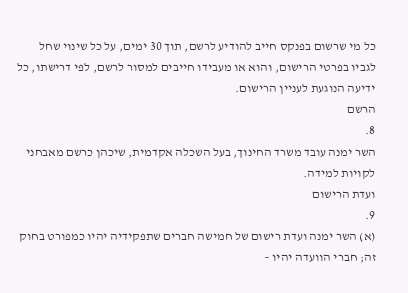כל מי שרשום בפנקס חייב להודיע לרשם, תוך 30 ימים, על כל שינוי שחל לגביו בפרטי הרישום, והוא או מעבידו חייבים למסור לרשם, לפי דרישתו, כל ידיעה הנוגעת לעניין הרישום.
הרשם
8.
השר ימנה עובד משרד החינוך, בעל השכלה אקדמית, שיכהן כרשם מאבחני לקויות למידה.
ועדת הרישום
9.
(א) השר ימנה ועדת רישום של חמישה חברים שתפקידיה יהיו כמפורט בחוק זה; חברי הוועדה יהיו –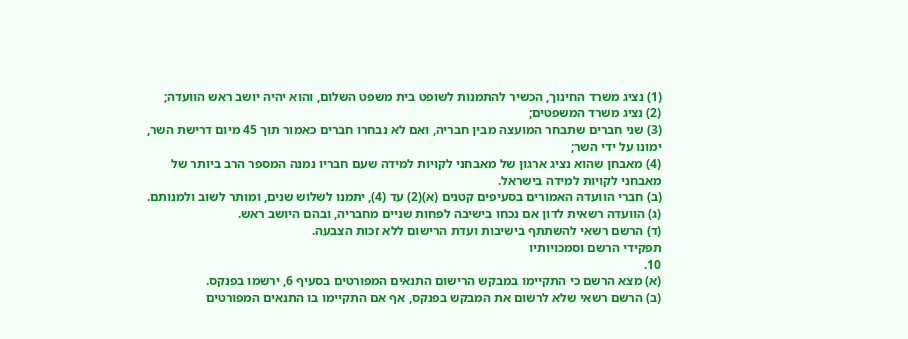(1) נציג משרד החינוך, הכשיר להתמנות לשופט בית משפט השלום, והוא יהיה יושב ראש הוועדה;
(2) נציג משרד המשפטים;
(3) שני חברים שתבחר המועצה מבין חבריה, ואם לא נבחרו חברים כאמור תוך 45 מיום דרישת השר, ימונו על ידי השר;
(4) מאבחן שהוא נציג ארגון של מאבחני לקויות למידה שעם חבריו נמנה המספר הרב ביותר של מאבחני לקויות למידה בישראל.
(ב) חברי הוועדה האמורים בסעיפים קטנים (א)(2) עד (4), יתמנו לשלוש שנים, ומותר לשוב ולמנותם.
(ג) הוועדה רשאית לדון אם נכחו בישיבה לפחות שניים מחבריה, ובהם היושב ראש.
(ד) הרשם רשאי להשתתף בישיבות ועדת הרישום ללא זכות הצבעה.
תפקידי הרשם וסמכויותיו
10.
(א) מצא הרשם כי התקיימו במבקש הרישום התנאים המפורטים בסעיף 6, ירשמו בפנקס.
(ב) הרשם רשאי שלא לרשום את המבקש בפנקס, אף אם התקיימו בו התנאים המפורטים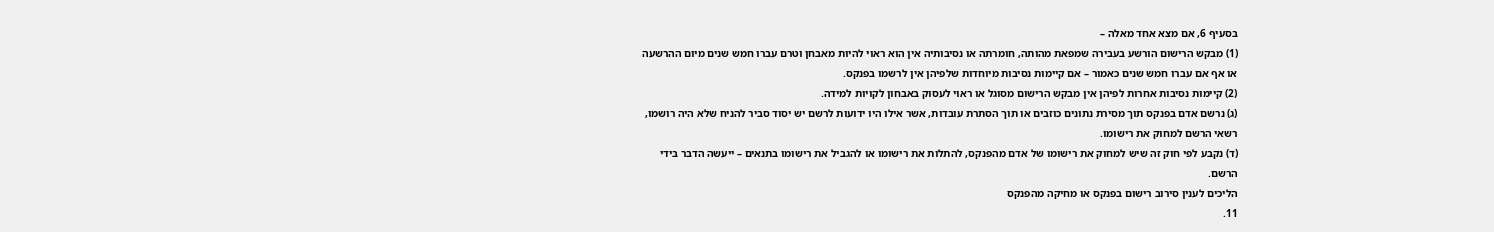בסעיף 6, אם מצא אחד מאלה –
(1) מבקש הרישום הורשע בעבירה שמפאת מהותה, חומרתה או נסיבותיה אין הוא ראוי להיות מאבחן וטרם עברו חמש שנים מיום ההרשעה או אף אם עברו חמש שנים כאמור – אם קיימות נסיבות מיוחדות שלפיהן אין לרשמו בפנקס.
(2) קיימות נסיבות אחרות לפיהן אין מבקש הרישום מסוגל או ראוי לעסוק באבחון לקויות למידה.
(ג) נרשם אדם בפנקס תוך מסירת נתונים כוזבים או תוך הסתרת עובדות, אשר אילו היו ידועות לרשם יש יסוד סביר להניח שלא היה רושמו, רשאי הרשם למחוק את רישומו.
(ד) נקבע לפי חוק זה שיש למחוק את רישומו של אדם מהפנקס, להתלות את רישומו או להגביל את רישומו בתנאים – ייעשה הדבר בידי הרשם.
הליכים לענין סירוב רישום בפנקס או מחיקה מהפנקס
11.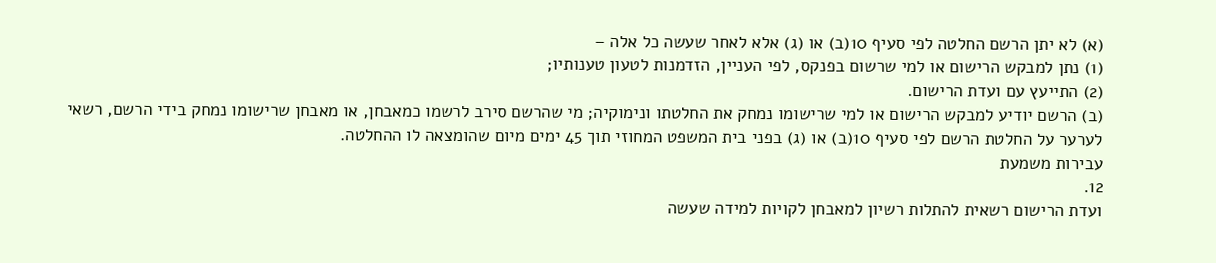(א) לא יתן הרשם החלטה לפי סעיף 10(ב) או (ג) אלא לאחר שעשה כל אלה –
(1) נתן למבקש הרישום או למי שרשום בפנקס, לפי העניין, הזדמנות לטעון טענותיו;
(2) התייעץ עם ועדת הרישום.
(ב) הרשם יודיע למבקש הרישום או למי שרישומו נמחק את החלטתו ונימוקיה; מי שהרשם סירב לרשמו כמאבחן, או מאבחן שרישומו נמחק בידי הרשם, רשאי לערער על החלטת הרשם לפי סעיף 10(ב) או (ג) בפני בית המשפט המחוזי תוך 45 ימים מיום שהומצאה לו ההחלטה.
עבירות משמעת
12.
ועדת הרישום רשאית להתלות רשיון למאבחן לקויות למידה שעשה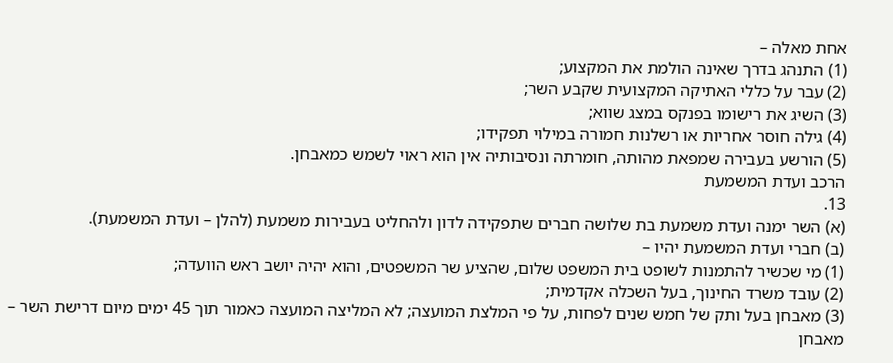אחת מאלה –
(1) התנהג בדרך שאינה הולמת את המקצוע;
(2) עבר על כללי האתיקה המקצועית שקבע השר;
(3) השיג את רישומו בפנקס במצג שווא;
(4) גילה חוסר אחריות או רשלנות חמורה במילוי תפקידו;
(5) הורשע בעבירה שמפאת מהותה, חומרתה ונסיבותיה אין הוא ראוי לשמש כמאבחן.
הרכב ועדת המשמעת
13.
(א) השר ימנה ועדת משמעת בת שלושה חברים שתפקידה לדון ולהחליט בעבירות משמעת (להלן – ועדת המשמעת).
(ב) חברי ועדת המשמעת יהיו –
(1) מי שכשיר להתמנות לשופט בית המשפט שלום, שהציע שר המשפטים, והוא יהיה יושב ראש הוועדה;
(2) עובד משרד החינוך, בעל השכלה אקדמית;
(3) מאבחן בעל ותק של חמש שנים לפחות, על פי המלצת המועצה; לא המליצה המועצה כאמור תוך 45 ימים מיום דרישת השר – מאבחן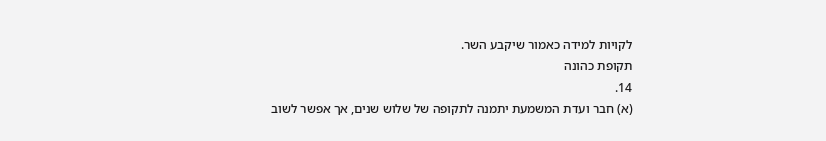לקויות למידה כאמור שיקבע השר.
תקופת כהונה
14.
(א) חבר ועדת המשמעת יתמנה לתקופה של שלוש שנים, אך אפשר לשוב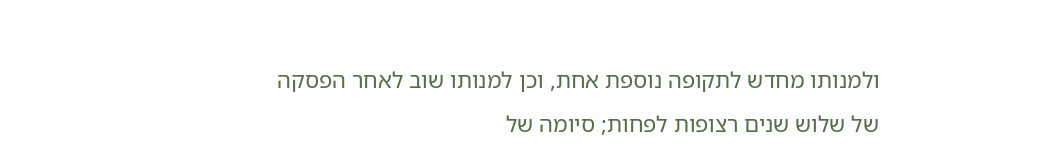ולמנותו מחדש לתקופה נוספת אחת, וכן למנותו שוב לאחר הפסקה של שלוש שנים רצופות לפחות; סיומה של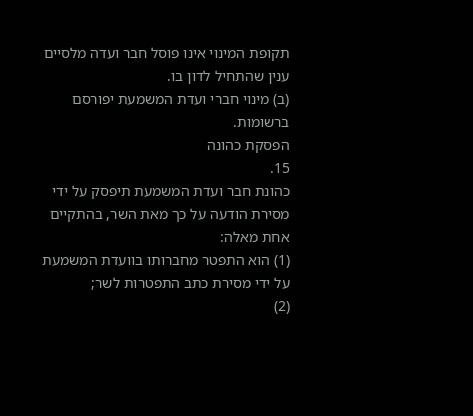תקופת המינוי אינו פוסל חבר ועדה מלסיים ענין שהתחיל לדון בו.
(ב) מינוי חברי ועדת המשמעת יפורסם ברשומות.
הפסקת כהונה
15.
כהונת חבר ועדת המשמעת תיפסק על ידי מסירת הודעה על כך מאת השר, בהתקיים אחת מאלה:
(1) הוא התפטר מחברותו בוועדת המשמעת על ידי מסירת כתב התפטרות לשר;
(2)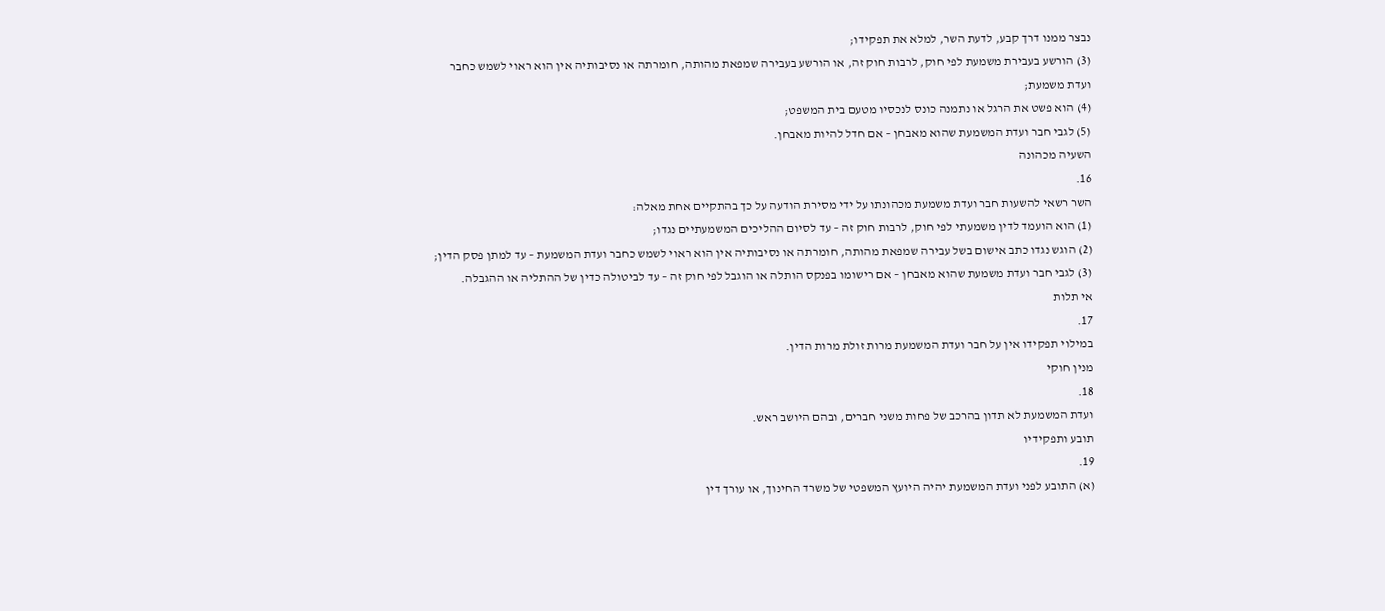נבצר ממנו דרך קבע, לדעת השר, למלא את תפקידו;
(3) הורשע בעבירת משמעת לפי חוק, לרבות חוק זה, או הורשע בעבירה שמפאת מהותה, חומרתה או נסיבותיה אין הוא ראוי לשמש כחבר ועדת משמעת;
(4) הוא פשט את הרגל או נתמנה כונס לנכסיו מטעם בית המשפט;
(5) לגבי חבר ועדת המשמעת שהוא מאבחן – אם חדל להיות מאבחן.
השעיה מכהונה
16.
השר רשאי להשעות חבר ועדת משמעת מכהונתו על ידי מסירת הודעה על כך בהתקיים אחת מאלה:
(1) הוא הועמד לדין משמעתי לפי חוק, לרבות חוק זה – עד לסיום ההליכים המשמעתיים נגדו;
(2) הוגש נגדו כתב אישום בשל עבירה שמפאת מהותה, חומרתה או נסיבותיה אין הוא ראוי לשמש כחבר ועדת המשמעת – עד למתן פסק הדין;
(3) לגבי חבר ועדת משמעת שהוא מאבחן – אם רישומו בפנקס הותלה או הוגבל לפי חוק זה – עד לביטולה כדין של ההתליה או ההגבלה.
אי תלות
17.
במילוי תפקידו אין על חבר ועדת המשמעת מרות זולת מרות הדין.
מנין חוקי
18.
ועדת המשמעת לא תדון בהרכב של פחות משני חברים, ובהם היושב ראש.
תובע ותפקידיו
19.
(א) התובע לפני ועדת המשמעת יהיה היועץ המשפטי של משרד החינוך, או עורך דין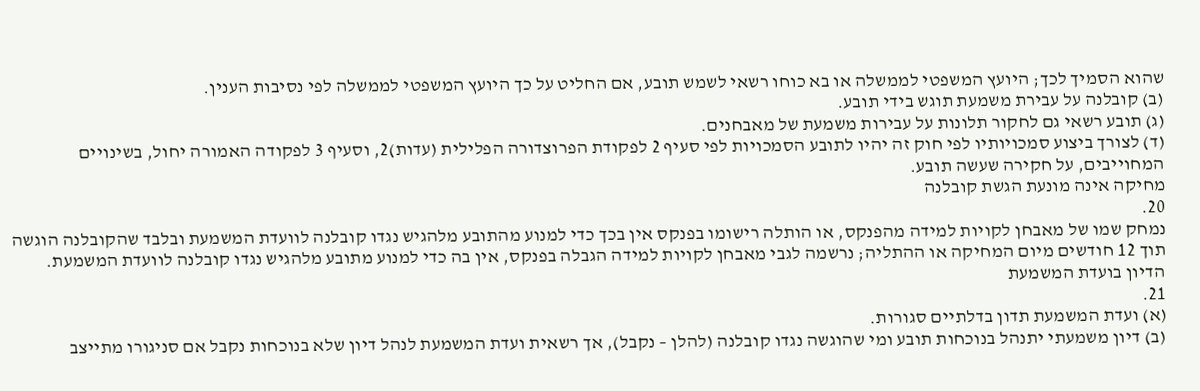שהוא הסמיך לכך; היועץ המשפטי לממשלה או בא כוחו רשאי לשמש תובע, אם החליט על כך היועץ המשפטי לממשלה לפי נסיבות הענין.
(ב) קובלנה על עבירת משמעת תוגש בידי תובע.
(ג) תובע רשאי גם לחקור תלונות על עבירות משמעת של מאבחנים.
(ד) לצורך ביצוע סמכויותיו לפי חוק זה יהיו לתובע הסמכויות לפי סעיף 2 לפקודת הפרוצדורה הפלילית (עדות)2, וסעיף 3 לפקודה האמורה יחול, בשינויים המחוייבים, על חקירה שעשה תובע.
מחיקה אינה מונעת הגשת קובלנה
20.
נמחק שמו של מאבחן לקויות למידה מהפנקס, או הותלה רישומו בפנקס אין בכך כדי למנוע מהתובע מלהגיש נגדו קובלנה לוועדת המשמעת ובלבד שהקובלנה הוגשה תוך 12 חודשים מיום המחיקה או ההתליה; נרשמה לגבי מאבחן לקויות למידה הגבלה בפנקס, אין בה כדי למנוע מתובע מלהגיש נגדו קובלנה לוועדת המשמעת.
הדיון בועדת המשמעת
21.
(א) ועדת המשמעת תדון בדלתיים סגורות.
(ב) דיון משמעתי יתנהל בנוכחות תובע ומי שהוגשה נגדו קובלנה (להלן – נקבל), אך רשאית ועדת המשמעת לנהל דיון שלא בנוכחות נקבל אם סניגורו מתייצב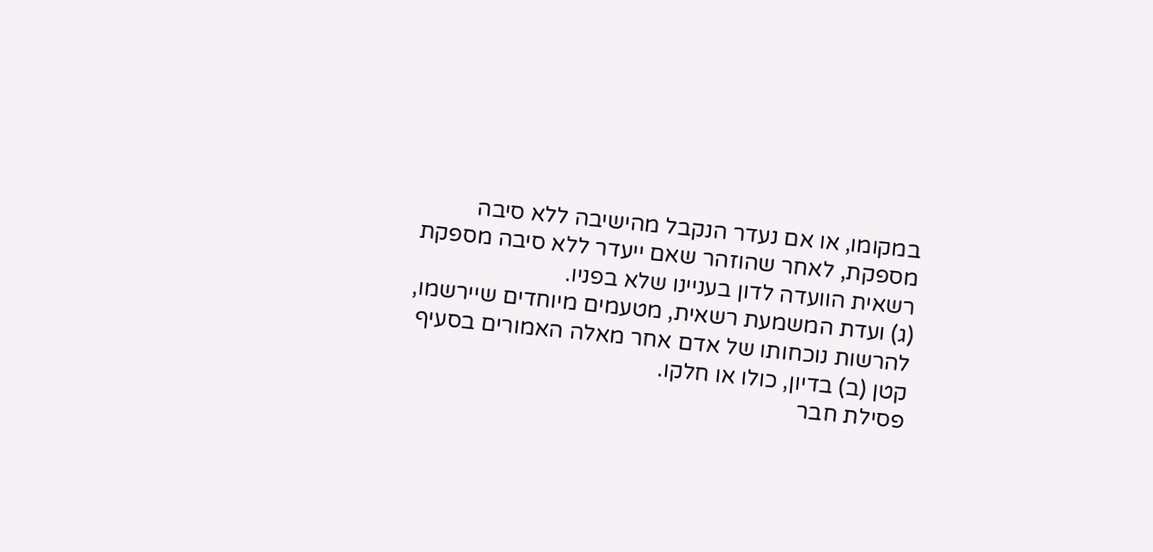במקומו, או אם נעדר הנקבל מהישיבה ללא סיבה מספקת, לאחר שהוזהר שאם ייעדר ללא סיבה מספקת רשאית הוועדה לדון בעניינו שלא בפניו.
(ג) ועדת המשמעת רשאית, מטעמים מיוחדים שיירשמו, להרשות נוכחותו של אדם אחר מאלה האמורים בסעיף קטן (ב) בדיון, כולו או חלקו.
פסילת חבר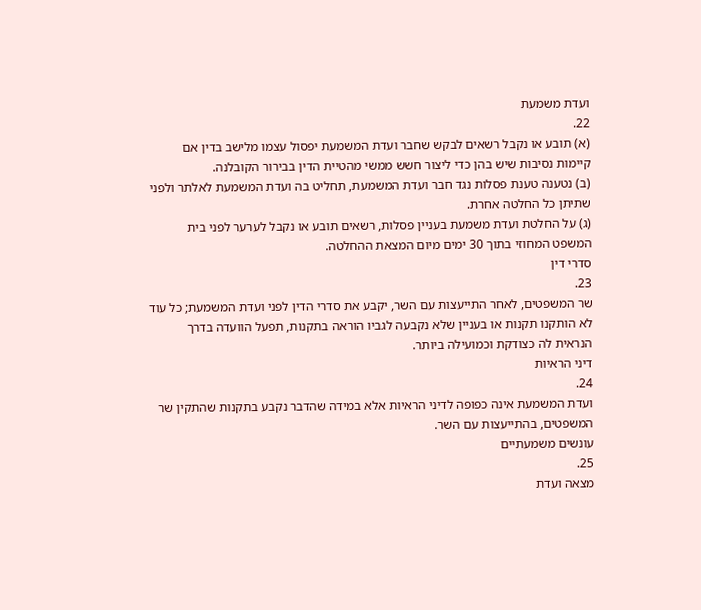ועדת משמעת
22.
(א) תובע או נקבל רשאים לבקש שחבר ועדת המשמעת יפסול עצמו מלישב בדין אם קיימות נסיבות שיש בהן כדי ליצור חשש ממשי מהטיית הדין בבירור הקובלנה.
(ב) נטענה טענת פסלות נגד חבר ועדת המשמעת, תחליט בה ועדת המשמעת לאלתר ולפני שתיתן כל החלטה אחרת.
(ג) על החלטת ועדת משמעת בעניין פסלות, רשאים תובע או נקבל לערער לפני בית המשפט המחוזי בתוך 30 ימים מיום המצאת ההחלטה.
סדרי דין
23.
שר המשפטים, לאחר התייעצות עם השר, יקבע את סדרי הדין לפני ועדת המשמעת; כל עוד לא הותקנו תקנות או בעניין שלא נקבעה לגביו הוראה בתקנות, תפעל הוועדה בדרך הנראית לה כצודקת וכמועילה ביותר.
דיני הראיות
24.
ועדת המשמעת אינה כפופה לדיני הראיות אלא במידה שהדבר נקבע בתקנות שהתקין שר המשפטים, בהתייעצות עם השר.
עונשים משמעתיים
25.
מצאה ועדת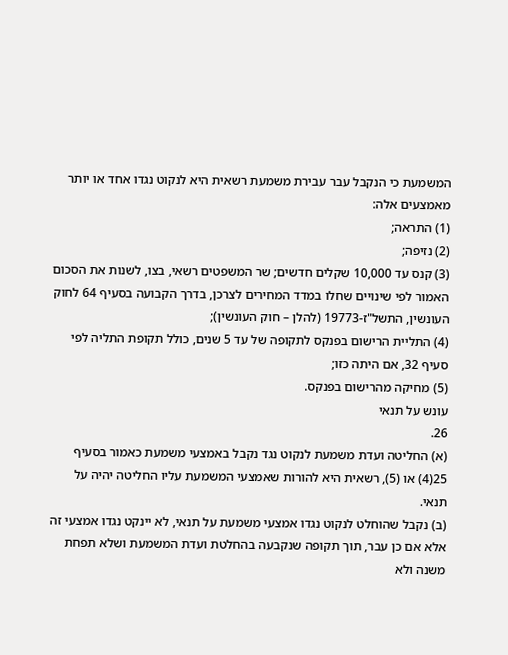המשמעת כי הנקבל עבר עבירת משמעת רשאית היא לנקוט נגדו אחד או יותר מאמצעים אלה:
(1) התראה;
(2) נזיפה;
(3) קנס עד 10,000 שקלים חדשים; שר המשפטים רשאי, בצו, לשנות את הסכום האמור לפי שינויים שחלו במדד המחירים לצרכן, בדרך הקבועה בסעיף 64 לחוק העונשין, התשל"ז-19773 (להלן – חוק העונשין);
(4) התליית הרישום בפנקס לתקופה של עד 5 שנים, כולל תקופת התליה לפי סעיף 32, אם היתה כזו;
(5) מחיקה מהרישום בפנקס.
עונש על תנאי
26.
(א) החליטה ועדת משמעת לנקוט נגד נקבל באמצעי משמעת כאמור בסעיף 25(4) או (5), רשאית היא להורות שאמצעי המשמעת עליו החליטה יהיה על תנאי.
(ב) נקבל שהוחלט לנקוט נגדו אמצעי משמעת על תנאי, לא יינקט נגדו אמצעי זה אלא אם כן עבר, תוך תקופה שנקבעה בהחלטת ועדת המשמעת ושלא תפחת משנה ולא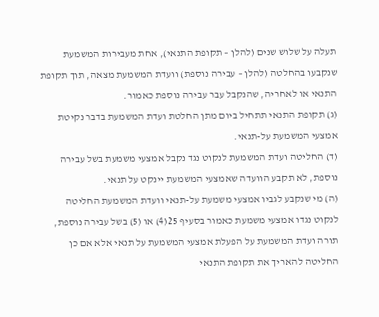תעלה על שלוש שנים (להלן – תקופת התנאי), אחת מעבירות המשמעת שנקבעו בהחלטה (להלן – עבירה נוספת) וועדת המשמעת מצאה, תוך תקופת התנאי או לאחריה, שהנקבל עבר עבירה נוספת כאמור.
(ג) תקופת התנאי תתחיל ביום מתן החלטת ועדת המשמעת בדבר נקיטת אמצעי המשמעת על-תנאי.
(ד) החליטה ועדת המשמעת לנקוט נגד נקבל אמצעי משמעת בשל עבירה נוספת, לא תקבע הוועדה שאמצעי המשמעת יינקט על תנאי.
(ה) מי שנקבע לגביו אמצעי משמעת על-תנאי וועדת המשמעת החליטה לנקוט נגדו אמצעי משמעת כאמור בסעיף 25(4) או (5) בשל עבירה נוספת, תורה ועדת המשמעת על הפעלת אמצעי המשמעת על תנאי אלא אם כן החליטה להאריך את תקופת התנאי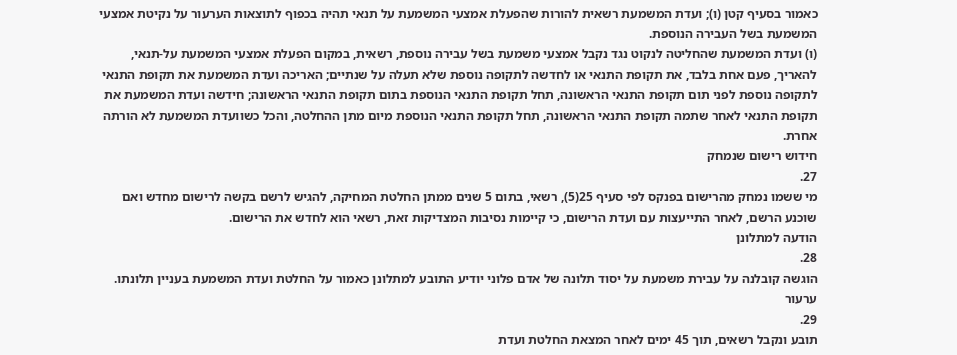כאמור בסעיף קטן (ו); ועדת המשמעת רשאית להורות שהפעלת אמצעי המשמעת על תנאי תהיה בכפוף לתוצאות הערעור על נקיטת אמצעי המשמעת בשל העבירה הנוספת.
(ו) ועדת המשמעת שהחליטה לנקוט נגד נקבל אמצעי משמעת בשל עבירה נוספת, רשאית, במקום הפעלת אמצעי המשמעת על-תנאי, להאריך, פעם אחת בלבד, את תקופת התנאי או לחדשה לתקופה נוספת שלא תעלה על שנתיים; האריכה ועדת המשמעת את תקופת התנאי לתקופה נוספת לפני תום תקופת התנאי הראשונה, תחל תקופת התנאי הנוספת בתום תקופת התנאי הראשונה; חידשה ועדת המשמעת את תקופת התנאי לאחר שתמה תקופת התנאי הראשונה, תחל תקופת התנאי הנוספת מיום מתן ההחלטה, והכל כשוועדת המשמעת לא הורתה אחרת.
חידוש רישום שנמחק
27.
מי ששמו נמחק מהרישום בפנקס לפי סעיף 25(5), רשאי, בתום 5 שנים ממתן החלטת המחיקה, להגיש לרשם בקשה לרישום מחדש ואם שוכנע הרשם, לאחר התייעצות עם ועדת הרישום, כי קיימות נסיבות המצדיקות זאת, רשאי הוא לחדש את הרישום.
הודעה למתלונן
28.
הוגשה קובלנה על עבירת משמעת על יסוד תלונה של אדם פלוני יודיע התובע למתלונן כאמור על החלטת ועדת המשמעת בעניין תלונתו.
ערעור
29.
תובע ונקבל רשאים, תוך 45 ימים לאחר המצאת החלטת ועדת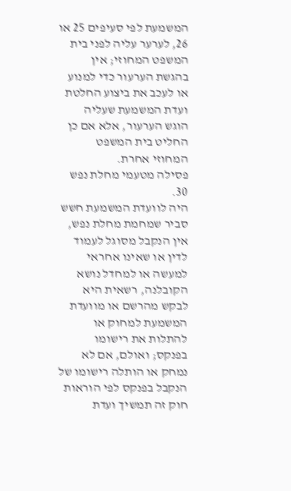המשמעת לפי סעיפים 25 או 26, לערער עליה לפני בית המשפט המחוזי; אין בהגשת הערעור כדי למנוע או לעכב את ביצוע החלטת ועדת המשמעת שעליה הוגש הערעור, אלא אם כן החליט בית המשפט המחוזי אחרת.
פסילה מטעמי מחלת נפש
30.
היה לוועדת המשמעת חשש סביר שמחמת מחלת נפש, אין הנקבל מסוגל לעמוד לדין או שאינו אחראי למעשה או למחדל נושא הקובלנה, רשאית היא לבקש מהרשם או מוועדת המשמעת למחוק או להתלות את רישומו בפנקס; ואולם, אם לא נמחק או הותלה רישומו של הנקבל בפנקס לפי הוראות חוק זה תמשיך ועדת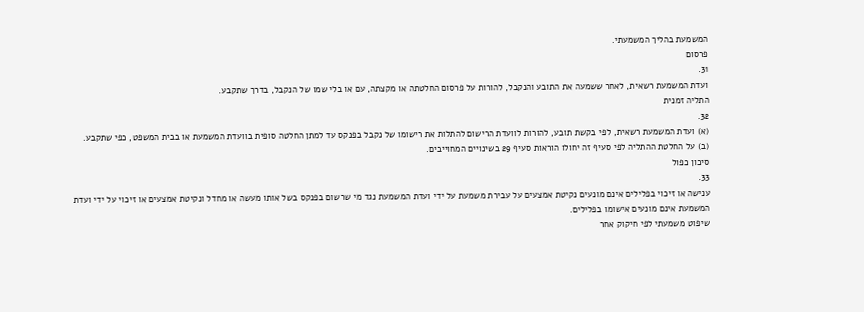המשמעת בהליך המשמעתי.
פרסום
31.
ועדת המשמעת רשאית, לאחר ששמעה את התובע והנקבל, להורות על פרסום החלטתה או מקצתה, עם או בלי שמו של הנקבל, בדרך שתקבע.
התליה זמנית
32.
(א) ועדת המשמעת רשאית, לפי בקשת תובע, להורות לוועדת הרישום להתלות את רישומו של נקבל בפנקס עד למתן החלטה סופית בוועדת המשמעת או בבית המשפט, כפי שתקבע.
(ב) על החלטת ההתליה לפי סעיף זה יחולו הוראות סעיף 29 בשינויים המחוייבים.
סיכון כפול
33.
ענישה או זיכוי בפלילים אינם מונעים נקיטת אמצעים על עבירת משמעת על ידי ועדת המשמעת נגד מי שרשום בפנקס בשל אותו מעשה או מחדל ונקיטת אמצעים או זיכוי על ידי ועדת המשמעת אינם מונעים אישומו בפלילים.
שיפוט משמעתי לפי חיקוק אחר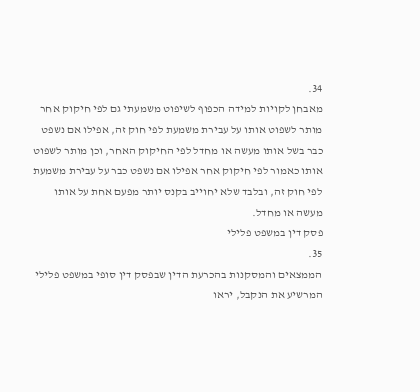34.
מאבחן לקויות למידה הכפוף לשיפוט משמעתי גם לפי חיקוק אחר מותר לשפוט אותו על עבירת משמעת לפי חוק זה, אפילו אם נשפט כבר בשל אותו מעשה או מחדל לפי החיקוק האחר, וכן מותר לשפוט אותו כאמור לפי חיקוק אחר אפילו אם נשפט כבר על עבירת משמעת לפי חוק זה, ובלבד שלא יחוייב בקנס יותר מפעם אחת על אותו מעשה או מחדל.
פסק דין במשפט פלילי
35.
הממצאים והמסקנות בהכרעת הדין שבפסק דין סופי במשפט פלילי המרשיע את הנקבל, יראו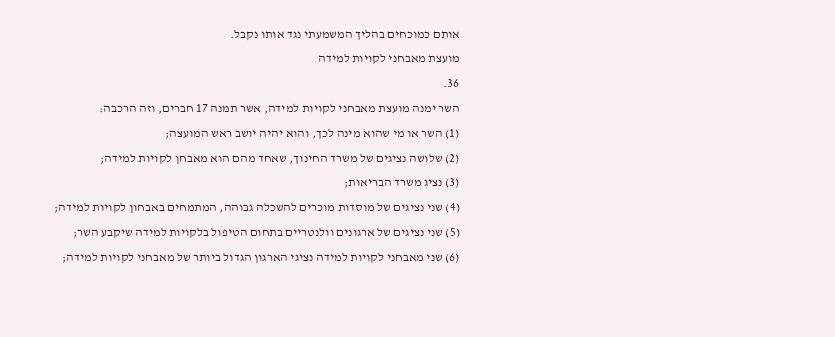אותם כמוכחים בהליך המשמעתי נגד אותו נקבל.
מועצת מאבחני לקויות למידה
36.
השר ימנה מועצת מאבחני לקויות למידה, אשר תמנה 17 חברים, וזה הרכבה:
(1) השר או מי שהוא מינה לכך, והוא יהיה יושב ראש המועצה;
(2) שלושה נציגים של משרד החינוך, שאחד מהם הוא מאבחן לקויות למידה;
(3) נציג משרד הבריאות;
(4) שני נציגים של מוסדות מוכרים להשכלה גבוהה, המתמחים באבחון לקויות למידה;
(5) שני נציגים של ארגונים וולנטריים בתחום הטיפול בלקויות למידה שיקבע השר;
(6) שני מאבחני לקויות למידה נציגי הארגון הגדול ביותר של מאבחני לקויות למידה;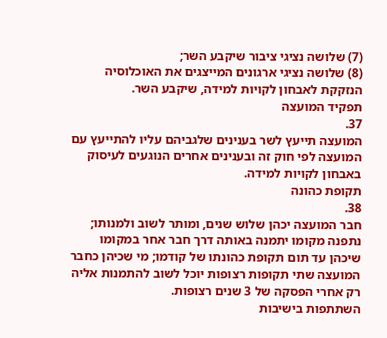(7) שלושה נציגי ציבור שיקבע השר;
(8) שלושה נציגי ארגונים המייצגים את האוכלוסיה הנזקקת לאבחון לקויות למידה, שיקבע השר.
תפקיד המועצה
37.
המועצה תייעץ לשר בענינים שלגביהם עליו להתייעץ עם המועצה לפי חוק זה ובענינים אחרים הנוגעים לעיסוק באבחון לקויות למידה.
תקופת כהונה
38.
חבר המועצה יכהן שלוש שנים, ומותר לשוב ולמנותו; נתפנה מקומו יתמנה באותה דרך חבר אחר במקומו שיכהן עד תום תקופת כהונתו של קודמו; מי שכיהן כחבר המועצה שתי תקופות רצופות יוכל לשוב להתמנות אליה רק אחרי הפסקה של 3 שנים רצופות.
השתתפות בישיבות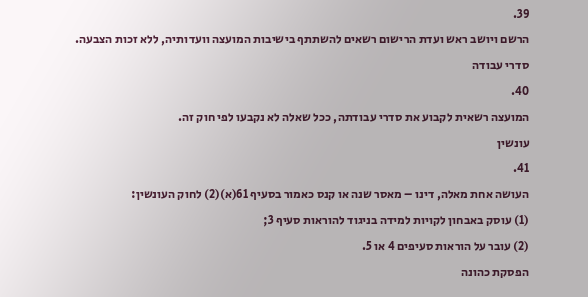39.
הרשם ויושב ראש ועדת הרישום רשאים להשתתף בישיבות המועצה וועדותיה, ללא זכות הצבעה.
סדרי עבודה
40.
המועצה רשאית לקבוע את סדרי עבודתה, ככל שאלה לא נקבעו לפי חוק זה.
עונשין
41.
העושה אחת מאלה, דינו – מאסר שנה או קנס כאמור בסעיף 61(א)(2) לחוק העונשין:
(1) עוסק באבחון לקויות למידה בניגוד להוראות סעיף 3;
(2) עובר על הוראות סעיפים 4 או 5.
הפסקת כהונה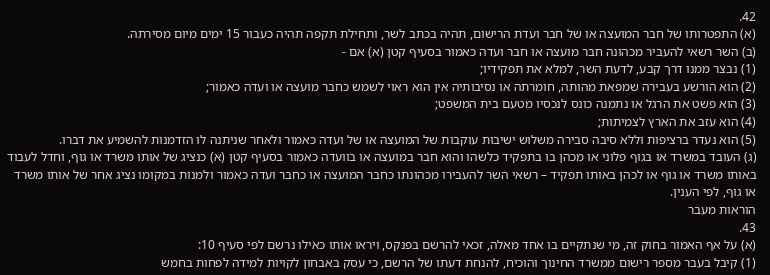42.
(א) התפטרותו של חבר המועצה או של חבר ועדת הרישום, תהיה בכתב לשר, ותחילת תקפה תהיה כעבור 15 ימים מיום מסירתה.
(ב) השר רשאי להעביר מכהונה חבר מועצה או חבר ועדה כאמור בסעיף קטן (א) אם -
(1) נבצר ממנו דרך קבע, לדעת השר, למלא את תפקידיו;
(2) הוא הורשע בעבירה שמפאת מהותה, חומרתה או נסיבותיה אין הוא ראוי לשמש כחבר מועצה או ועדה כאמור;
(3) הוא פשט את הרגל או נתמנה כונס לנכסיו מטעם בית המשפט;
(4) הוא עזב את הארץ לצמיתות;
(5) הוא נעדר ברציפות וללא סיבה סבירה משלוש ישיבות עוקבות של המועצה או של ועדה כאמור ולאחר שניתנה לו הזדמנות להשמיע את דברו.
(ג) העובד במשרד או בגוף פלוני או מכהן בו בתפקיד כלשהו והוא חבר במועצה או בוועדה כאמור בסעיף קטן (א) כנציג של אותו משרד או גוף, וחדל לעבוד באותו משרד או גוף או לכהן באותו תפקיד – רשאי השר להעבירו מכהונתו כחבר המועצה או כחבר ועדה כאמור ולמנות במקומו נציג אחר של אותו משרד או גוף, לפי הענין.
הוראות מעבר
43.
(א) על אף האמור בחוק זה, מי שנתקיים בו אחד מאלה, זכאי להרשם בפנקס, ויראו אותו כאילו נרשם לפי סעיף 10:
(1) קיבל בעבר מספר רישום ממשרד החינוך והוכיח, להנחת דעתו של הרשם, כי עסק באבחון לקויות למידה לפחות בחמש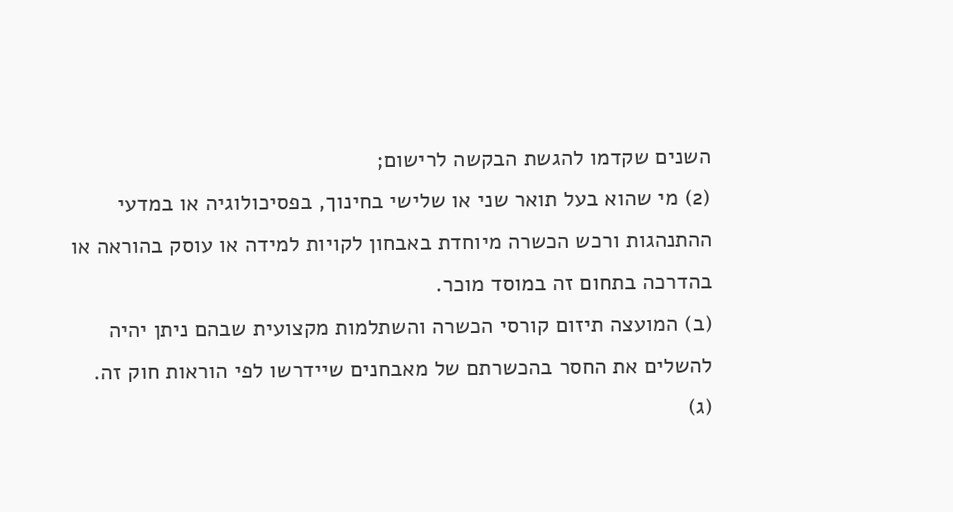השנים שקדמו להגשת הבקשה לרישום;
(2) מי שהוא בעל תואר שני או שלישי בחינוך, בפסיכולוגיה או במדעי ההתנהגות ורכש הכשרה מיוחדת באבחון לקויות למידה או עוסק בהוראה או בהדרכה בתחום זה במוסד מוכר.
(ב) המועצה תיזום קורסי הכשרה והשתלמות מקצועית שבהם ניתן יהיה להשלים את החסר בהכשרתם של מאבחנים שיידרשו לפי הוראות חוק זה.
(ג)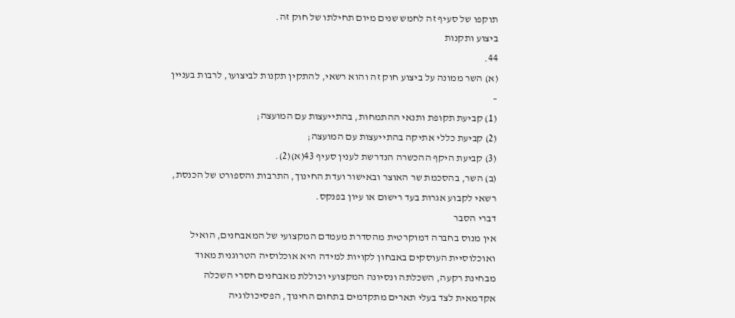תוקפו של סעיף זה לחמש שנים מיום תחילתו של חוק זה.
ביצוע ותקנות
44.
(א) השר ממונה על ביצוע חוק זה והוא רשאי, להתקין תקנות לביצועו, לרבות בעניין –
(1) קביעת תקופת ותנאי ההתמחות, בהתייעצות עם המועצה;
(2) קביעת כללי אתיקה בהתייעצות עם המועצה;
(3) קביעת היקף ההכשרה הנדרשת לענין סעיף 43(א)(2).
(ב) השר, בהסכמת שר האוצר ובאישור ועדת החינוך, התרבות והספורט של הכנסת, רשאי לקבוע אגרות בעד רישום או עיון בפנקס.
דברי הסבר
אין מנוס בחברה דמוקרטית מהסדרת מעמדם המקצועי של המאבחנים, הואיל ואוכלוסיית העוסקים באבחון לקויות למידה היא אוכלוסיה הטרוגנית מאוד מבחינת רקעה, השכלתה ונסיונה המקצועי וכוללת מאבחנים חסרי השכלה אקדמאית לצד בעלי תארים מתקדמים בתחום החינוך, הפסיכולוגיה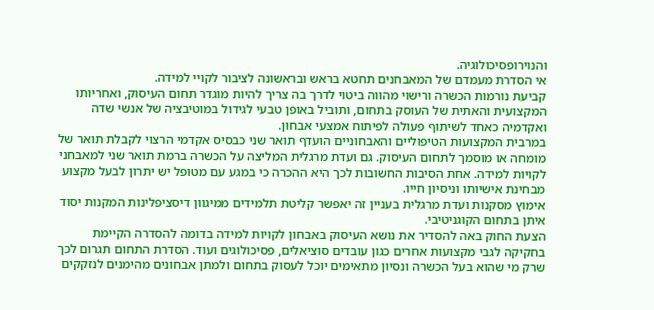והנוירופסיכולוגיה.
אי הסדרת מעמדם של המאבחנים תחטא בראש ובראשונה לציבור לקויי למידה.
קביעת נורמות הכשרה ורישוי מהווה ביטוי לדרך בה צריך להיות מוגדר תחום העיסוק, ואחריותו המקצועית והאתית של העוסק בתחום, ותוביל באופן טבעי לגידול במוטיבציה של אנשי שדה ואקדמיה כאחד לשיתוף פעולה לפיתוח אמצעי אבחון.
במרבית המקצועות הטיפוליים והאבחוניים הועדף תואר שני כבסיס אקדמי הרצוי לקבלת תואר של מומחה או מוסמך לתחום העיסוק. גם ועדת מרגלית המליצה על הכשרה ברמת תואר שני למאבחני לקויות למידה. אחת הסיבות החשובות לכך היא ההכרה כי במגע עם מטופל יש יתרון לבעל מקצוע מבחינת אישיותו וניסיון חייו.
אימוץ מסקנות ועדת מרגלית בעניין זה יאפשר קליטת תלמידים ממיגוון דיסציפלינות המקנות יסוד איתן בתחום הקוגניטיבי.
הצעת החוק באה להסדיר את נושא העיסוק באבחון לקויות למידה בדומה להסדרה הקיימת בחקיקה לגבי מקצועות אחרים כגון עובדים סוציאלים, פסיכולוגים ועוד. הסדרת התחום תגרום לכך שרק מי שהוא בעל הכשרה ונסיון מתאימים יוכל לעסוק בתחום ולמתן אבחונים מהימנים לנזקקים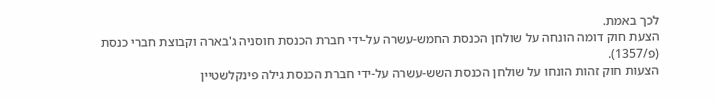לכך באמת.
הצעת חוק דומה הונחה על שולחן הכנסת החמש-עשרה על-ידי חברת הכנסת חוסניה ג'בארה וקבוצת חברי כנסת (פ/1357).
הצעות חוק זהות הונחו על שולחן הכנסת השש-עשרה על-ידי חברת הכנסת גילה פינקלשטיין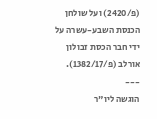(פ/2420) ועל שולחן הכנסת השבע-עשרה על ידי חבר הכסת זבולון אורלב (פ/1382/17).
---
הוגשה ליו"ר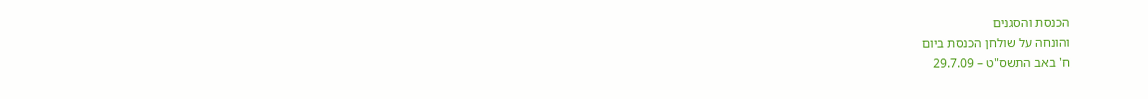הכנסת והסגנים
והונחה על שולחן הכנסת ביום
ח' באב התשס"ט – 29.7.09